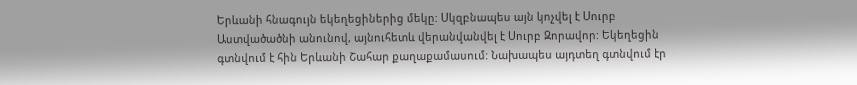Երևանի հնագույն եկեղեցիներից մեկը: Սկզբնապես այն կոչվել է Սուրբ Աստվածածնի անունով, այնուհետև վերանվանվել է Սուրբ Զորավոր: Եկեղեցին գտնվում է հին Երևանի Շահար քաղաքամասում: Նախապես այդտեղ գտնվում էր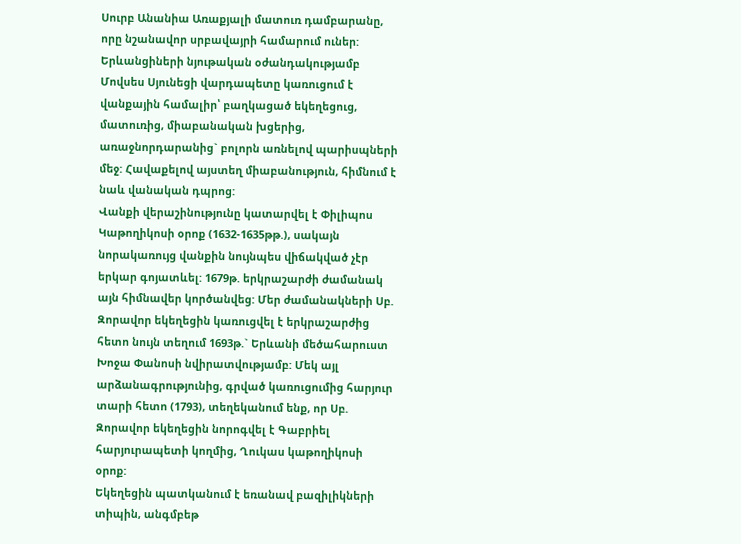Սուրբ Անանիա Առաքյալի մատուռ դամբարանը, որը նշանավոր սրբավայրի համարում ուներ: Երևանցիների նյութական օժանդակությամբ Մովսես Սյունեցի վարդապետը կառուցում է վանքային համալիր՝ բաղկացած եկեղեցուց, մատուռից, միաբանական խցերից, առաջնորդարանից` բոլորն առնելով պարիսպների մեջ: Հավաքելով այստեղ միաբանություն, հիմնում է նաև վանական դպրոց:
Վանքի վերաշինությունը կատարվել է Փիլիպոս Կաթողիկոսի օրոք (1632-1635թթ.), սակայն նորակառույց վանքին նույնպես վիճակված չէր երկար գոյատևել: 1679թ. երկրաշարժի ժամանակ այն հիմնավեր կործանվեց: Մեր ժամանակների Սբ. Զորավոր եկեղեցին կառուցվել է երկրաշարժից հետո նույն տեղում 1693թ.` Երևանի մեծահարուստ Խոջա Փանոսի նվիրատվությամբ: Մեկ այլ արձանագրությունից, գրված կառուցումից հարյուր տարի հետո (1793), տեղեկանում ենք, որ Սբ. Զորավոր եկեղեցին նորոգվել է Գաբրիել հարյուրապետի կողմից, Ղուկաս կաթողիկոսի օրոք:
Եկեղեցին պատկանում է եռանավ բազիլիկների տիպին, անգմբեթ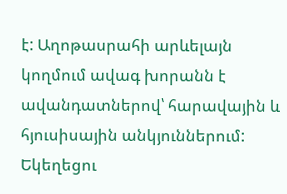է: Աղոթասրահի արևելայն կողմում ավագ խորանն է ավանդատներով՝ հարավային և հյուսիսային անկյուններում: Եկեղեցու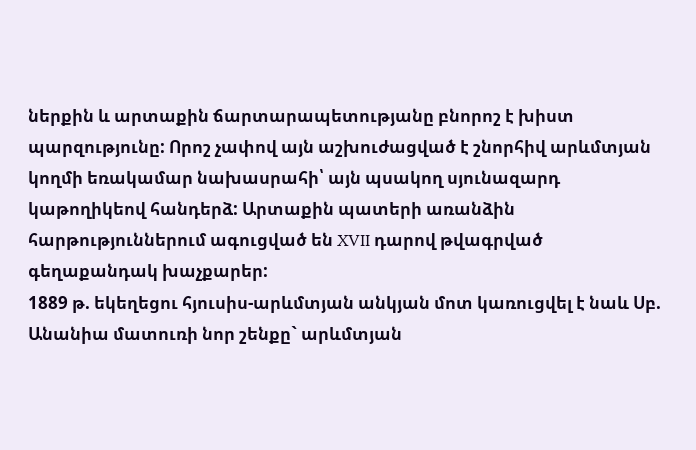ներքին և արտաքին ճարտարապետությանը բնորոշ է խիստ պարզությունը: Որոշ չափով այն աշխուժացված է շնորհիվ արևմտյան կողմի եռակամար նախասրահի՝ այն պսակող սյունազարդ կաթողիկեով հանդերձ: Արտաքին պատերի առանձին հարթություններում ագուցված են XVII դարով թվագրված գեղաքանդակ խաչքարեր:
1889 թ. եկեղեցու հյուսիս-արևմտյան անկյան մոտ կառուցվել է նաև Սբ. Անանիա մատուռի նոր շենքը` արևմտյան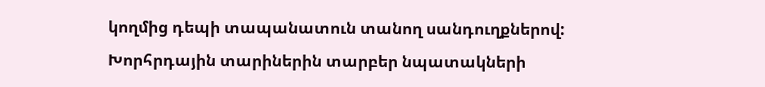կողմից դեպի տապանատուն տանող սանդուղքներով:
Խորհրդային տարիներին տարբեր նպատակների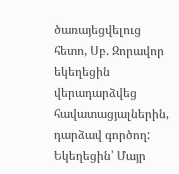ծառայեցվելուց հետո, Սբ. Զորավոր եկեղեցին վերադարձվեց հավատացյալներին, դարձավ գործող: Եկեղեցին՝ Մայր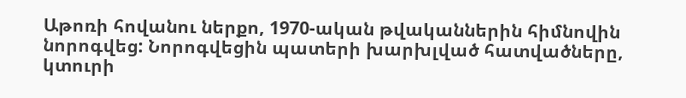Աթոռի հովանու ներքո, 1970-ական թվականներին հիմնովին նորոգվեց: Նորոգվեցին պատերի խարխլված հատվածները, կտուրի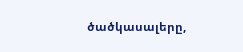ծածկասալերը,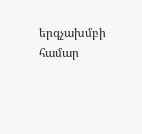երգչախմբի համար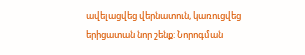ավելացվեց վերնատուն, կառուցվեց երիցատան նոր շենք: Նորոգման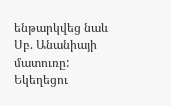ենթարկվեց նաև Սբ. Անանիայի մատուռը: Եկեղեցու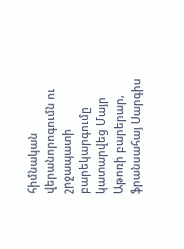հիմնական վերանորոգումն ու շրջապատի բարեկարգումը կատարվեց Մայր Աթոռի բարերար, ֆրանսահայ Սարգիս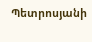Պետրոսյանի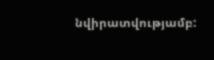նվիրատվությամբ: